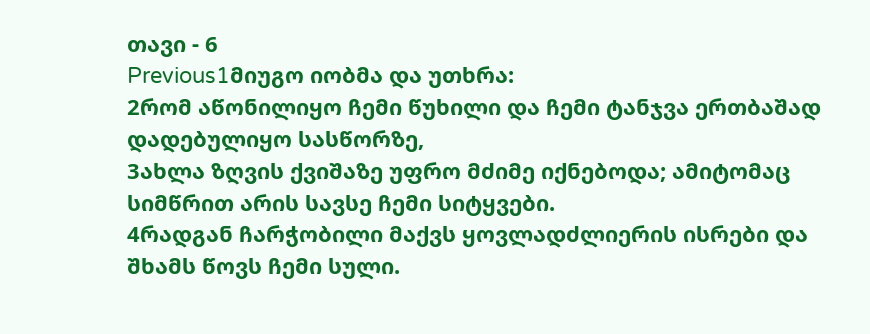თავი - 6
Previous1მიუგო იობმა და უთხრა:
2რომ აწონილიყო ჩემი წუხილი და ჩემი ტანჯვა ერთბაშად დადებულიყო სასწორზე,
3ახლა ზღვის ქვიშაზე უფრო მძიმე იქნებოდა; ამიტომაც სიმწრით არის სავსე ჩემი სიტყვები.
4რადგან ჩარჭობილი მაქვს ყოვლადძლიერის ისრები და შხამს წოვს ჩემი სული.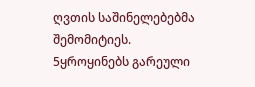ღვთის საშინელებებმა შემომიტიეს.
5ყროყინებს გარეული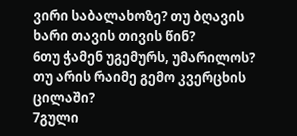ვირი საბალახოზე? თუ ბღავის ხარი თავის თივის წინ?
6თუ ჭამენ უგემურს, უმარილოს? თუ არის რაიმე გემო კვერცხის ცილაში?
7გული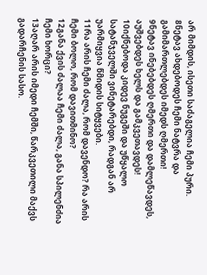არ მიმდის, ისეთი საძაგელია ჩემი პური.
8ნეტავ ახდებოდეს ჩემი ნატვრა და გამიმართლებდეს იმედს ღმერთი!
9ნეტავ ინებებდეს ღმერთი და დამლეწავდეს, აუშვებდეს ხელს და გამკვეთავდეს!
10იქნებოდა კიდევ ნუგეში და უწყალო სატანჯველში ვინეტარებდი, რადგან არ უარმიყვია წმიდის სიტყვები.
11რა არის ჩემი ძალა, რომ დავენდო? რა არის ჩემი ბოლო, რომ დავითმინო?
12განა ქვის ძალაა ჩემი ძალა, განა სპილენძია ჩემი ხორცი?
13აღარ არის იმედი ჩემში, წარკვეთილი მაქვს გადარჩენის სასო.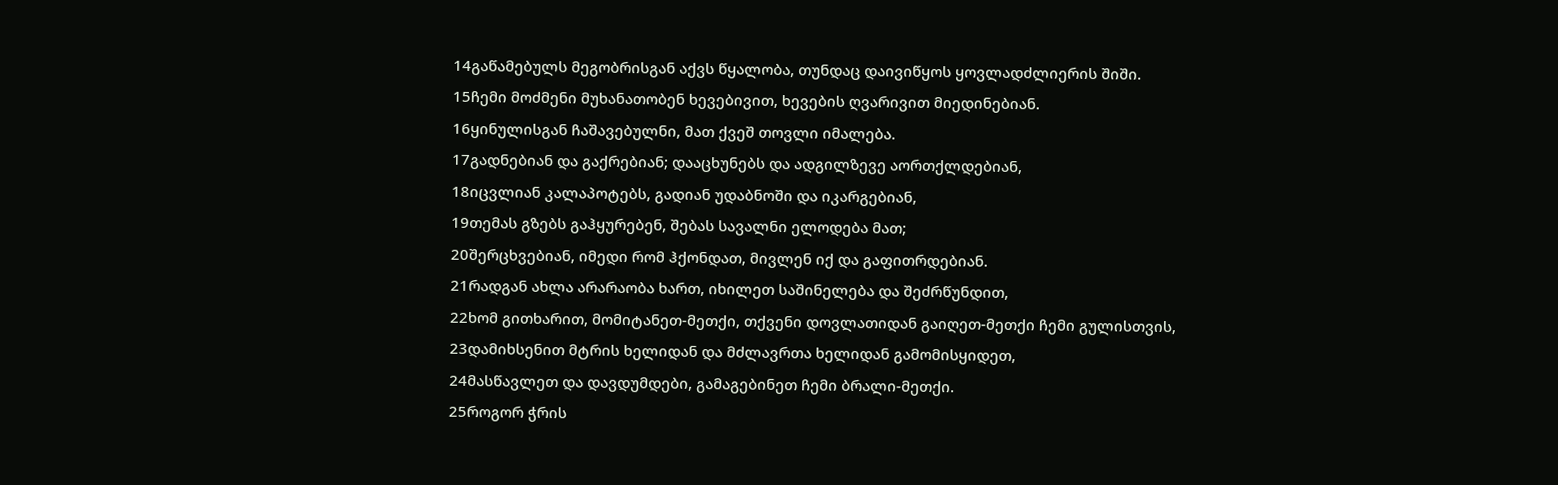14გაწამებულს მეგობრისგან აქვს წყალობა, თუნდაც დაივიწყოს ყოვლადძლიერის შიში.
15ჩემი მოძმენი მუხანათობენ ხევებივით, ხევების ღვარივით მიედინებიან.
16ყინულისგან ჩაშავებულნი, მათ ქვეშ თოვლი იმალება.
17გადნებიან და გაქრებიან; დააცხუნებს და ადგილზევე აორთქლდებიან,
18იცვლიან კალაპოტებს, გადიან უდაბნოში და იკარგებიან,
19თემას გზებს გაჰყურებენ, შებას სავალნი ელოდება მათ;
20შერცხვებიან, იმედი რომ ჰქონდათ, მივლენ იქ და გაფითრდებიან.
21რადგან ახლა არარაობა ხართ, იხილეთ საშინელება და შეძრწუნდით,
22ხომ გითხარით, მომიტანეთ-მეთქი, თქვენი დოვლათიდან გაიღეთ-მეთქი ჩემი გულისთვის,
23დამიხსენით მტრის ხელიდან და მძლავრთა ხელიდან გამომისყიდეთ,
24მასწავლეთ და დავდუმდები, გამაგებინეთ ჩემი ბრალი-მეთქი.
25როგორ ჭრის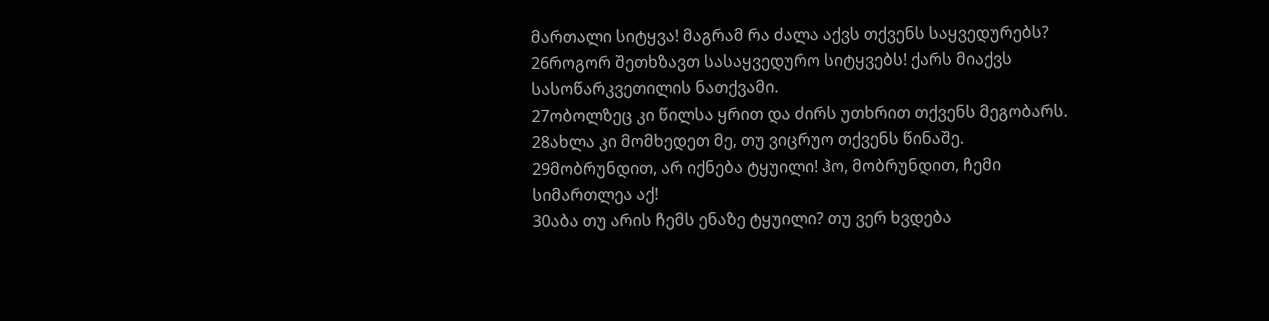მართალი სიტყვა! მაგრამ რა ძალა აქვს თქვენს საყვედურებს?
26როგორ შეთხზავთ სასაყვედურო სიტყვებს! ქარს მიაქვს სასოწარკვეთილის ნათქვამი.
27ობოლზეც კი წილსა ყრით და ძირს უთხრით თქვენს მეგობარს.
28ახლა კი მომხედეთ მე, თუ ვიცრუო თქვენს წინაშე.
29მობრუნდით, არ იქნება ტყუილი! ჰო, მობრუნდით, ჩემი სიმართლეა აქ!
30აბა თუ არის ჩემს ენაზე ტყუილი? თუ ვერ ხვდება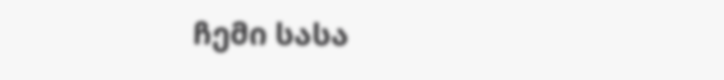ჩემი სასა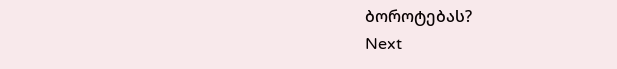ბოროტებას?
Next